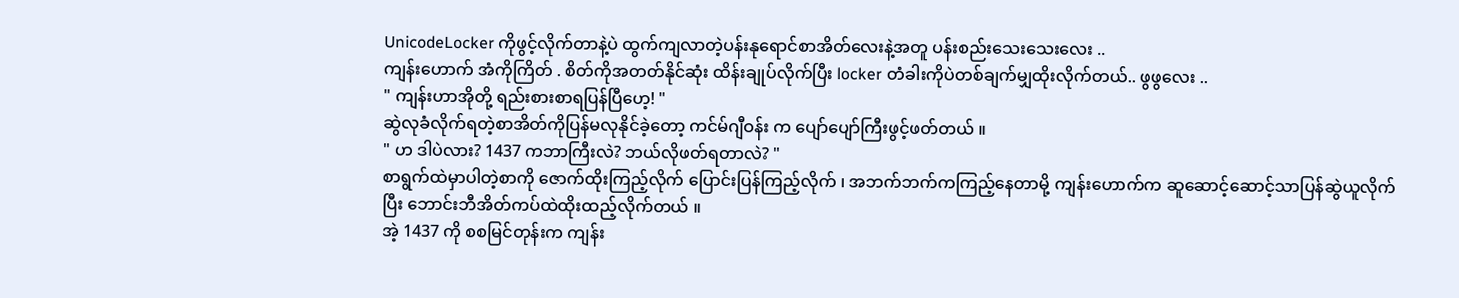UnicodeLocker ကိုဖွင့်လိုက်တာနဲ့ပဲ ထွက်ကျလာတဲ့ပန်းနုရောင်စာအိတ်လေးနဲ့အတူ ပန်းစည်းသေးသေးလေး ..
ကျန်းဟောက် အံကိုကြိတ် . စိတ်ကိုအတတ်နိုင်ဆုံး ထိန်းချုပ်လိုက်ပြီး locker တံခါးကိုပဲတစ်ချက်မျှထိုးလိုက်တယ်.. ဖွဖွလေး ..
" ကျန်းဟာအိုတို့ ရည်းစားစာရပြန်ပြီဟေ့! "
ဆွဲလုခံလိုက်ရတဲ့စာအိတ်ကိုပြန်မလုနိုင်ခဲ့တော့ ကင်မ်ဂျီဝန်း က ပျော်ပျော်ကြီးဖွင့်ဖတ်တယ် ။
" ဟ ဒါပဲလား? 1437 ကဘာကြီးလဲ? ဘယ်လိုဖတ်ရတာလဲ? "
စာရွက်ထဲမှာပါတဲ့စာကို ဇောက်ထိုးကြည့်လိုက် ပြောင်းပြန်ကြည့်လိုက် ၊ အဘက်ဘက်ကကြည့်နေတာမို့ ကျန်းဟောက်က ဆူဆောင့်ဆောင့်သာပြန်ဆွဲယူလိုက်ပြီး ဘောင်းဘီအိတ်ကပ်ထဲထိုးထည့်လိုက်တယ် ။
အဲ့ 1437 ကို စစမြင်တုန်းက ကျန်း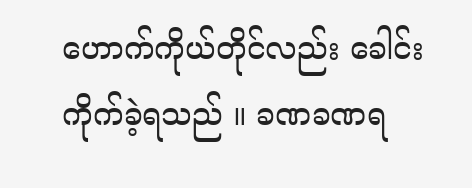ဟောက်ကိုယ်တိုင်လည်း ခေါင်းကိုက်ခဲ့ရသည် ။ ခဏခဏရ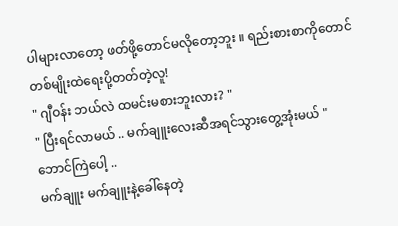ပါများလာတော့ ဖတ်ဖို့တောင်မလိုတော့ဘူး ။ ရည်းစားစာကိုတောင် တစ်မျိုးထဲရေးပို့တတ်တဲ့လူ!
" ဂျီဝန်း ဘယ်လဲ ထမင်းမစားဘူးလား? "
" ပြီးရင်လာမယ် .. မက်ချူးလေးဆီအရင်သွားတွေ့အုံးမယ် "
ဘောင်ကြဲပေါ့ ..
မက်ချူး မက်ချူးနဲ့ခေါ်နေတဲ့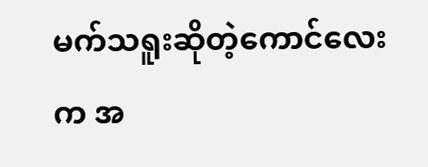မက်သရူးဆိုတဲ့ကောင်လေးက အ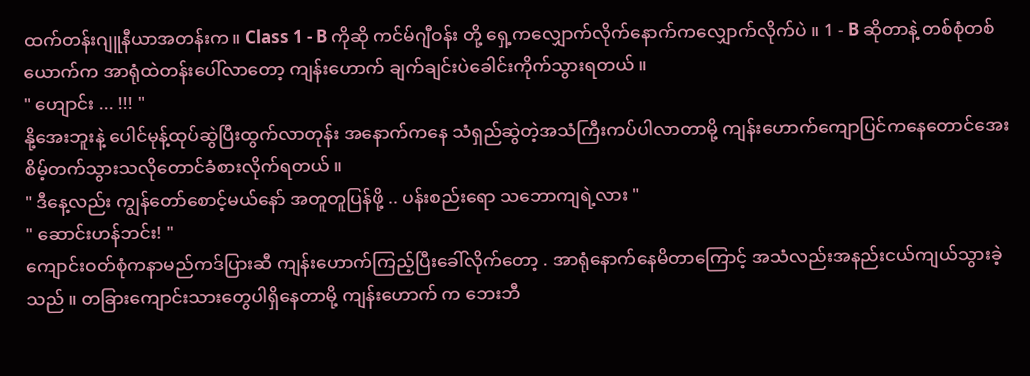ထက်တန်းဂျူနီယာအတန်းက။ Class 1 - B ကိုဆို ကင်မ်ဂျီဝန်း တို့ ရှေ့ကလျှောက်လိုက်နောက်ကလျှောက်လိုက်ပဲ ။ 1 - B ဆိုတာနဲ့ တစ်စုံတစ်ယောက်က အာရုံထဲတန်းပေါ်လာတော့ ကျန်းဟောက် ချက်ချင်းပဲခေါင်းကိုက်သွားရတယ် ။
" ဟျောင်း ... !!! "
နို့အေးဘူးနဲ့ ပေါင်မုန့်ထုပ်ဆွဲပြီးထွက်လာတုန်း အနောက်ကနေ သံရှည်ဆွဲတဲ့အသံကြီးကပ်ပါလာတာမို့ ကျန်းဟောက်ကျောပြင်ကနေတောင်အေးစိမ့်တက်သွားသလိုတောင်ခံစားလိုက်ရတယ် ။
" ဒီနေ့လည်း ကျွန်တော်စောင့်မယ်နော် အတူတူပြန်ဖို့ .. ပန်းစည်းရော သဘောကျရဲ့လား "
" ဆောင်းဟန်ဘင်း! "
ကျောင်းဝတ်စုံကနာမည်ကဒ်ပြားဆီ ကျန်းဟောက်ကြည့်ပြီးခေါ်လိုက်တော့ . အာရုံနောက်နေမိတာကြောင့် အသံလည်းအနည်းငယ်ကျယ်သွားခဲ့သည် ။ တခြားကျောင်းသားတွေပါရှိနေတာမို့ ကျန်းဟောက် က ဘေးဘီ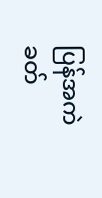ပြန်အကဲခတ်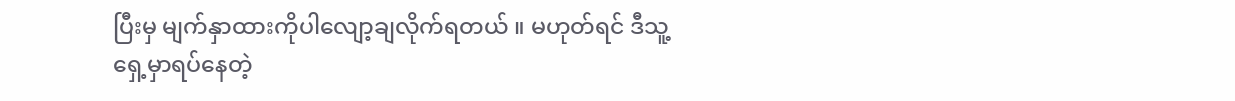ပြီးမှ မျက်နှာထားကိုပါလျော့ချလိုက်ရတယ် ။ မဟုတ်ရင် ဒီသူ့ရှေ့မှာရပ်နေတဲ့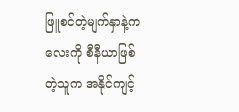ဖြူစင်တဲ့မျက်နှာနဲ့ကလေးကို စီနီယာဖြစ်တဲ့သူက အနိုင်ကျင့်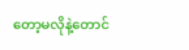တော့မလိုနဲ့တောင်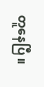တူနေပြီ ။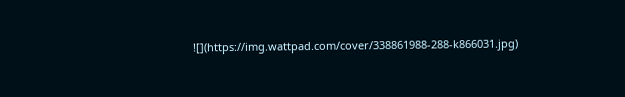![](https://img.wattpad.com/cover/338861988-288-k866031.jpg)